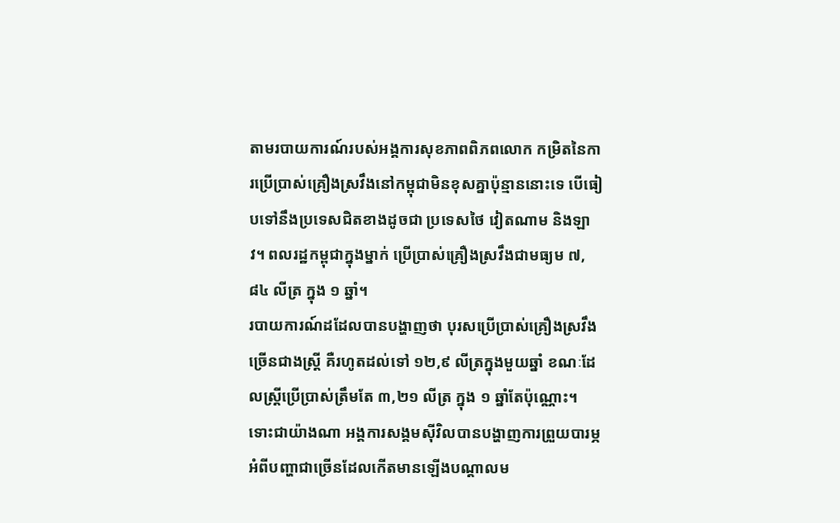តាមរបាយការណ៍របស់អង្គការសុខភាពពិភពលោក កម្រិតនៃការប្រើប្រាស់គ្រឿងស្រវឹងនៅកម្ពុជាមិនខុសគ្នាប៉ុន្មាននោះទេ បើធៀបទៅនឹងប្រទេសជិតខាងដូចជា ប្រទេសថៃ វៀតណាម និងឡាវ។ ពលរដ្ឋកម្ពុជាក្នុងម្នាក់ ប្រើប្រាស់គ្រឿងស្រវឹងជាមធ្យម ៧,៨៤ លីត្រ ក្នុង ១ ឆ្នាំ។
របាយការណ៍ដដែលបានបង្ហាញថា បុរសប្រើប្រាស់គ្រឿងស្រវឹងច្រើនជាងស្ត្រី គឺរហូតដល់ទៅ ១២,៩ លីត្រក្នុងមួយឆ្នាំ ខណៈដែលស្ត្រីប្រើប្រាស់ត្រឹមតែ ៣,២១ លីត្រ ក្នុង ១ ឆ្នាំតែប៉ុណ្ណោះ។ ទោះជាយ៉ាងណា អង្គការសង្គមស៊ីវិលបានបង្ហាញការព្រួយបារម្ភអំពីបញ្ហាជាច្រើនដែលកើតមានឡើងបណ្ដាលម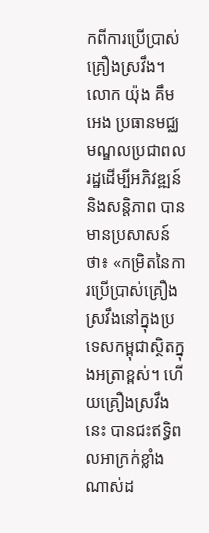កពីការប្រើប្រាស់គ្រឿងស្រវឹង។
លោក យ៉ុង គឹមអេង ប្រធានមជ្ឈមណ្ឌលប្រជាពលរដ្ឋដើម្បីអភិវឌ្ឍន៍និងសន្តិភាព បានមានប្រសាសន៍ថា៖ «កម្រិតនៃការប្រើប្រាស់គ្រឿងស្រវឹងនៅក្នុងប្រទេសកម្ពុជាស្ថិតក្នុងអត្រាខ្ពស់។ ហើយគ្រឿងស្រវឹងនេះ បានជះឥទ្ធិពលអាក្រក់ខ្លាំងណាស់ដ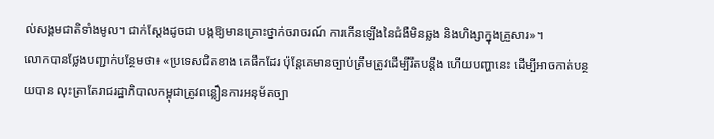ល់សង្គមជាតិទាំងមូល។ ជាក់ស្ដែងដូចជា បង្កឱ្យមានគ្រោះថ្នាក់ចរាចរណ៍ ការកើនឡើងនៃជំងឺមិនឆ្លង និងហិង្សាក្នុងគ្រួសារ»។
លោកបានថ្លែងបញ្ជាក់បន្ថែមថា៖ «ប្រទេសជិតខាង គេផឹកដែរ ប៉ុន្តែគេមានច្បាប់ត្រឹមត្រូវដើម្បីរឹតបន្តឹង ហើយបញ្ហានេះ ដើម្បីអាចកាត់បន្ថយបាន លុះត្រាតែរាជរដ្ឋាភិបាលកម្ពុជាត្រូវពន្លឿនការអនុម័តច្បា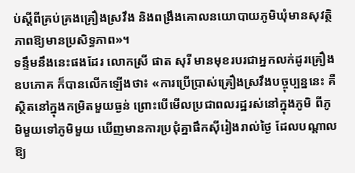ប់ស្តីពីគ្រប់គ្រងគ្រឿងស្រវឹង និងពង្រឹងគោលនយោបាយភូមិឃុំមានសុវត្ថិភាពឱ្យមានប្រសិទ្ធភាព»។
ទន្ទឹមនឹងនេះផងដែរ លោកស្រី ផាត សុរី មានមុខរបរជាអ្នកលក់ដូរគ្រឿងឧបភោគ ក៏បានលើកឡើងថា៖ «ការប្រើប្រាស់គ្រឿងស្រវឹងបច្ចុប្បន្ននេះ គឺស្ថិតនៅក្នុងកម្រិតមួយធ្ងន់ ព្រោះបើមើលប្រជាពលរដ្ឋរស់នៅក្នុងភូមិ ពីភូមិមួយទៅភូមិមួយ ឃើញមានការប្រជុំគ្នាផឹកស៊ីរៀងរាល់ថ្ងៃ ដែលបណ្ដាលឱ្យ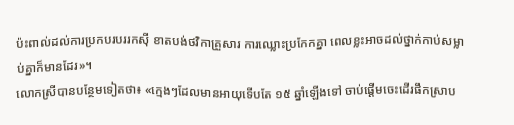ប៉ះពាល់ដល់ការប្រកបរបររកស៊ី ខាតបង់ថវិកាគ្រួសារ ការឈ្លោះប្រកែកគ្នា ពេលខ្លះអាចដល់ថ្នាក់កាប់សម្លាប់គ្នាក៏មានដែរ»។
លោកស្រីបានបន្ថែមទៀតថា៖ «ក្មេងៗដែលមានអាយុទើបតែ ១៥ ឆ្នាំឡើងទៅ ចាប់ផ្ដើមចេះដើរផឹកស្រាប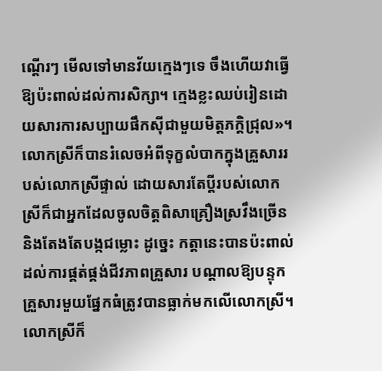ណ្ដើរៗ មើលទៅមានវ័យក្មេងៗទេ ចឹងហើយវាធ្វើឱ្យប៉ះពាល់ដល់ការសិក្សា។ ក្មេងខ្លះឈប់រៀនដោយសារការសប្បាយផឹកស៊ីជាមួយមិត្តភក្ដិជ្រុល»។
លោកស្រីក៏បានរំលេចអំពីទុក្ខលំបាកក្នុងគ្រួសាររបស់លោកស្រីផ្ទាល់ ដោយសារតែប្ដីរបស់លោកស្រីក៏ជាអ្នកដែលចូលចិត្តពិសាគ្រឿងស្រវឹងច្រើន និងតែងតែបង្កជម្លោះ ដូច្នេះ កត្តានេះបានប៉ះពាល់ដល់ការផ្គត់ផ្គង់ជីវភាពគ្រួសារ បណ្ដាលឱ្យបន្ទុកគ្រួសារមួយផ្នែកធំត្រូវបានធ្លាក់មកលើលោកស្រី។
លោកស្រីក៏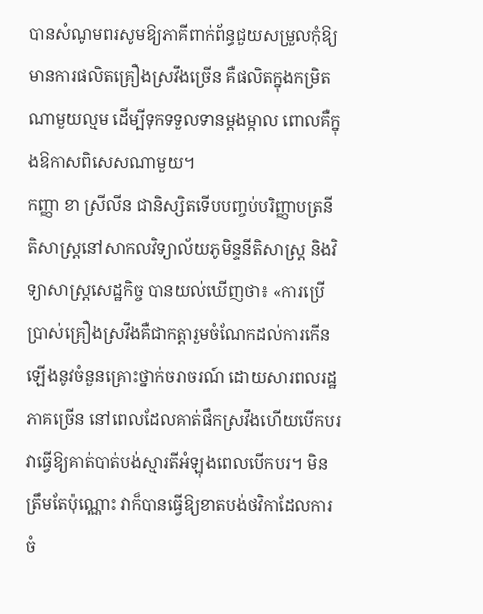បានសំណូមពរសូមឱ្យភាគីពាក់ព័ន្ធជួយសម្រួលកុំឱ្យមានការផលិតគ្រឿងស្រវឹងច្រើន គឺផលិតក្នុងកម្រិតណាមួយល្មម ដើម្បីទុកទទួលទានម្ដងម្កាល ពោលគឺក្នុងឱកាសពិសេសណាមួយ។
កញ្ញា ខា ស្រីលីន ជានិស្សិតទើបបញ្ចប់បរិញ្ញាបត្រនីតិសាស្ដ្រនៅសាកលវិទ្យាល័យភូមិន្ទនីតិសាស្ដ្រ និងវិទ្យាសាស្ដ្រសេដ្ឋកិច្ច បានយល់ឃើញថា៖ «ការប្រើប្រាស់គ្រឿងស្រវឹងគឺជាកត្តារួមចំណែកដល់ការកើនឡើងនូវចំនួនគ្រោះថ្នាក់ចរាចរណ៍ ដោយសារពលរដ្ឋភាគច្រើន នៅពេលដែលគាត់ផឹកស្រវឹងហើយបើកបរ វាធ្វើឱ្យគាត់បាត់បង់ស្មារតីអំឡុងពេលបើកបរ។ មិនត្រឹមតែប៉ុណ្ណោះ វាក៏បានធ្វើឱ្យខាតបង់ថវិកាដែលការចំ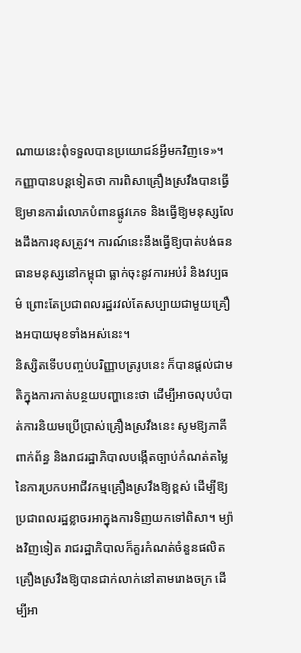ណាយនេះពុំទទួលបានប្រយោជន៍អ្វីមកវិញទេ»។
កញ្ញាបានបន្ដទៀតថា ការពិសាគ្រឿងស្រវឹងបានធ្វើឱ្យមានការរំលោភបំពានផ្លូវភេទ និងធ្វើឱ្យមនុស្សលែងដឹងការខុសត្រូវ។ ការណ៍នេះនឹងធ្វើឱ្យបាត់បង់ធនធានមនុស្សនៅកម្ពុជា ធ្លាក់ចុះនូវការអប់រំ និងវប្បធម៌ ព្រោះតែប្រជាពលរដ្ឋរវល់តែសប្បាយជាមួយគ្រឿងអបាយមុខទាំងអស់នេះ។
និស្សិតទើបបញ្ចប់បរិញ្ញាបត្ររូបនេះ ក៏បានផ្ដល់ជាមតិក្នុងការកាត់បន្ថយបញ្ហានេះថា ដើម្បីអាចលុបបំបាត់ការនិយមប្រើប្រាស់គ្រឿងស្រវឹងនេះ សូមឱ្យភាគីពាក់ព័ន្ធ និងរាជរដ្ឋាភិបាលបង្កើតច្បាប់កំណត់តម្លៃនៃការប្រកបអាជីវកម្មគ្រឿងស្រវឹងឱ្យខ្ពស់ ដើម្បីឱ្យប្រជាពលរដ្ឋខ្លាចរអាក្នុងការទិញយកទៅពិសា។ ម្យ៉ាងវិញទៀត រាជរដ្ឋាភិបាលក៏គួរកំណត់ចំនួនផលិតគ្រឿងស្រវឹងឱ្យបានជាក់លាក់នៅតាមរោងចក្រ ដើម្បីអា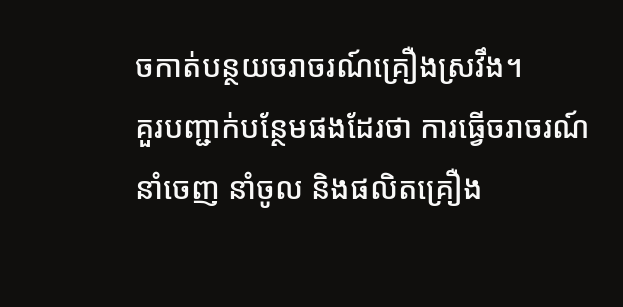ចកាត់បន្ថយចរាចរណ៍គ្រឿងស្រវឹង។
គួរបញ្ជាក់បន្ថែមផងដែរថា ការធ្វើចរាចរណ៍នាំចេញ នាំចូល និងផលិតគ្រឿង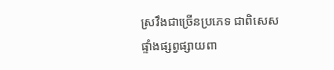ស្រវឹងជាច្រើនប្រភេទ ជាពិសេសផ្ទាំងផ្សព្វផ្សាយពា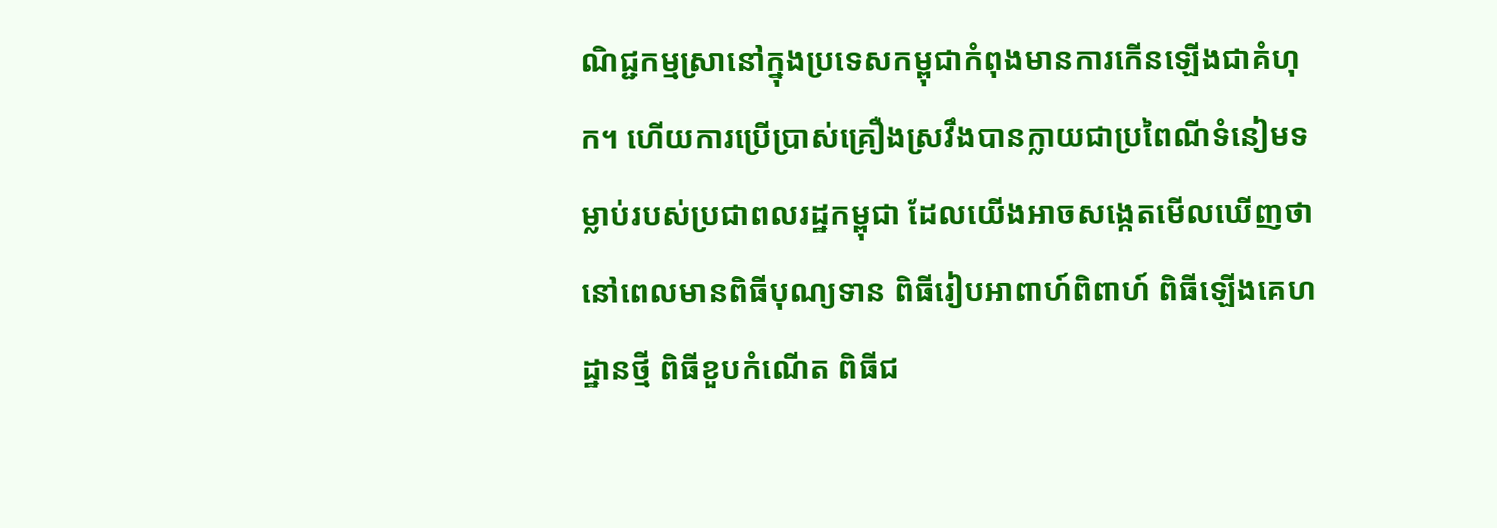ណិជ្ជកម្មស្រានៅក្នុងប្រទេសកម្ពុជាកំពុងមានការកើនឡើងជាគំហុក។ ហើយការប្រើប្រាស់គ្រឿងស្រវឹងបានក្លាយជាប្រពៃណីទំនៀមទម្លាប់របស់ប្រជាពលរដ្ឋកម្ពុជា ដែលយើងអាចសង្កេតមើលឃើញថានៅពេលមានពិធីបុណ្យទាន ពិធីរៀបអាពាហ៍ពិពាហ៍ ពិធីឡើងគេហដ្ឋានថ្មី ពិធីខួបកំណើត ពិធីជ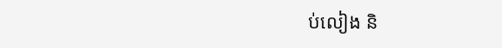ប់លៀង និ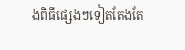ងពិធីផ្សេងៗទៀតតែងតែ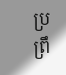ប្រព្រឹ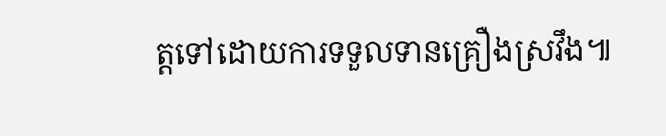ត្តទៅដោយការទទួលទានគ្រឿងស្រវឹង៕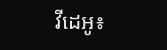វីដេអូ៖